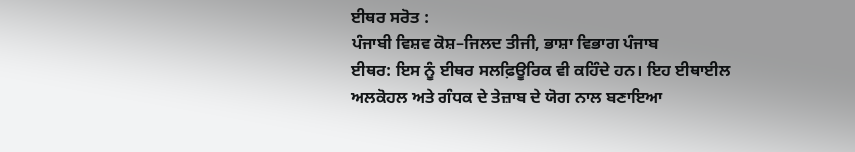ਈਥਰ ਸਰੋਤ :
ਪੰਜਾਬੀ ਵਿਸ਼ਵ ਕੋਸ਼–ਜਿਲਦ ਤੀਜੀ, ਭਾਸ਼ਾ ਵਿਭਾਗ ਪੰਜਾਬ
ਈਥਰ: ਇਸ ਨੂੰ ਈਥਰ ਸਲਫ਼ਿਊਰਿਕ ਵੀ ਕਹਿੰਦੇ ਹਨ। ਇਹ ਈਥਾਈਲ ਅਲਕੋਹਲ ਅਤੇ ਗੰਧਕ ਦੇ ਤੇਜ਼ਾਬ ਦੇ ਯੋਗ ਨਾਲ ਬਣਾਇਆ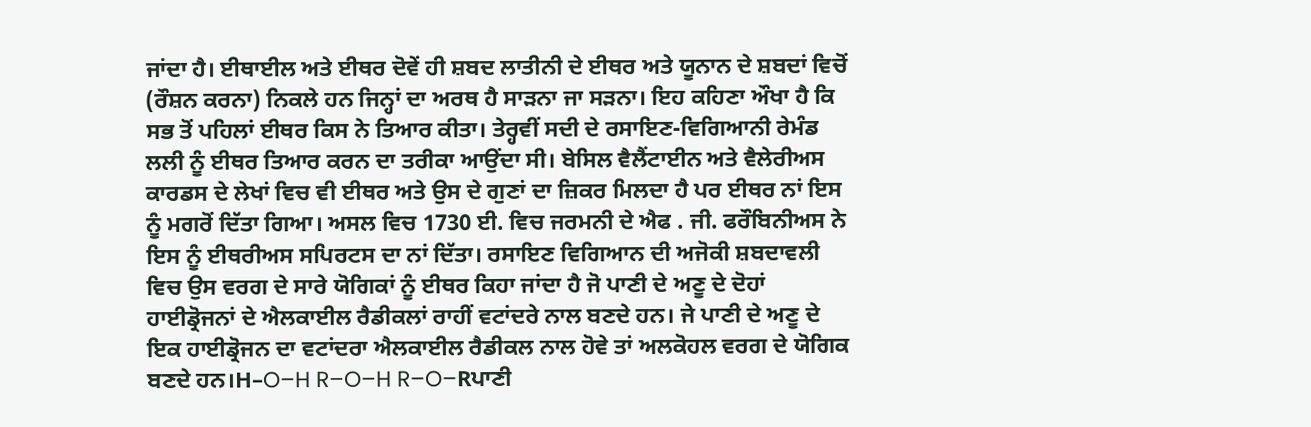ਜਾਂਦਾ ਹੈ। ਈਥਾਈਲ ਅਤੇ ਈਥਰ ਦੋਵੇਂ ਹੀ ਸ਼ਬਦ ਲਾਤੀਨੀ ਦੇ ਈਥਰ ਅਤੇ ਯੂਨਾਨ ਦੇ ਸ਼ਬਦਾਂ ਵਿਚੋਂ (ਰੌਸ਼ਨ ਕਰਨਾ) ਨਿਕਲੇ ਹਨ ਜਿਨ੍ਹਾਂ ਦਾ ਅਰਥ ਹੈ ਸਾੜਨਾ ਜਾ ਸੜਨਾ। ਇਹ ਕਹਿਣਾ ਔਖਾ ਹੈ ਕਿ ਸਭ ਤੋਂ ਪਹਿਲਾਂ ਈਥਰ ਕਿਸ ਨੇ ਤਿਆਰ ਕੀਤਾ। ਤੇਰ੍ਹਵੀਂ ਸਦੀ ਦੇ ਰਸਾਇਣ-ਵਿਗਿਆਨੀ ਰੇਮੰਡ ਲਲੀ ਨੂੰ ਈਥਰ ਤਿਆਰ ਕਰਨ ਦਾ ਤਰੀਕਾ ਆਉਂਦਾ ਸੀ। ਬੇਸਿਲ ਵੈਲੈਂਟਾਈਨ ਅਤੇ ਵੈਲੇਰੀਅਸ ਕਾਰਡਸ ਦੇ ਲੇਖਾਂ ਵਿਚ ਵੀ ਈਥਰ ਅਤੇ ਉਸ ਦੇ ਗੁਣਾਂ ਦਾ ਜ਼ਿਕਰ ਮਿਲਦਾ ਹੈ ਪਰ ਈਥਰ ਨਾਂ ਇਸ ਨੂੰ ਮਗਰੋਂ ਦਿੱਤਾ ਗਿਆ। ਅਸਲ ਵਿਚ 1730 ਈ. ਵਿਚ ਜਰਮਨੀ ਦੇ ਐਫ . ਜੀ. ਫਰੌਬਿਨੀਅਸ ਨੇ ਇਸ ਨੂੰ ਈਥਰੀਅਸ ਸਪਿਰਟਸ ਦਾ ਨਾਂ ਦਿੱਤਾ। ਰਸਾਇਣ ਵਿਗਿਆਨ ਦੀ ਅਜੋਕੀ ਸ਼ਬਦਾਵਲੀ ਵਿਚ ਉਸ ਵਰਗ ਦੇ ਸਾਰੇ ਯੋਗਿਕਾਂ ਨੂੰ ਈਥਰ ਕਿਹਾ ਜਾਂਦਾ ਹੈ ਜੋ ਪਾਣੀ ਦੇ ਅਣੂ ਦੇ ਦੋਹਾਂ ਹਾਈਡ੍ਰੋਜਨਾਂ ਦੇ ਐਲਕਾਈਲ ਰੈਡੀਕਲਾਂ ਰਾਹੀਂ ਵਟਾਂਦਰੇ ਨਾਲ ਬਣਦੇ ਹਨ। ਜੇ ਪਾਣੀ ਦੇ ਅਣੂ ਦੇ ਇਕ ਹਾਈਡ੍ਰੋਜਨ ਦਾ ਵਟਾਂਦਰਾ ਐਲਕਾਈਲ ਰੈਡੀਕਲ ਨਾਲ ਹੋਵੇ ਤਾਂ ਅਲਕੋਹਲ ਵਰਗ ਦੇ ਯੋਗਿਕ ਬਣਦੇ ਹਨ।H–O–H R–O–H R–O–Rਪਾਣੀ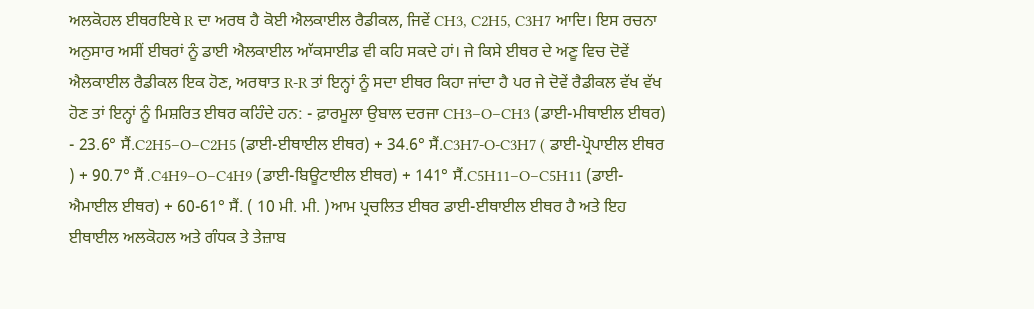ਅਲਕੋਹਲ ਈਥਰਇਥੇ R ਦਾ ਅਰਥ ਹੈ ਕੋਈ ਐਲਕਾਈਲ ਰੈਡੀਕਲ, ਜਿਵੇਂ CH3, C2H5, C3H7 ਆਦਿ। ਇਸ ਰਚਨਾ ਅਨੁਸਾਰ ਅਸੀਂ ਈਥਰਾਂ ਨੂੰ ਡਾਈ ਐਲਕਾਈਲ ਆੱਕਸਾਈਡ ਵੀ ਕਹਿ ਸਕਦੇ ਹਾਂ। ਜੇ ਕਿਸੇ ਈਥਰ ਦੇ ਅਣੂ ਵਿਚ ਦੋਵੇਂ ਐਲਕਾਈਲ ਰੈਡੀਕਲ ਇਕ ਹੋਣ, ਅਰਥਾਤ R-R ਤਾਂ ਇਨ੍ਹਾਂ ਨੂੰ ਸਦਾ ਈਥਰ ਕਿਹਾ ਜਾਂਦਾ ਹੈ ਪਰ ਜੇ ਦੋਵੇਂ ਰੈਡੀਕਲ ਵੱਖ ਵੱਖ ਹੋਣ ਤਾਂ ਇਨ੍ਹਾਂ ਨੂੰ ਮਿਸ਼ਰਿਤ ਈਥਰ ਕਹਿੰਦੇ ਹਨ: - ਫ਼ਾਰਮੂਲਾ ਉਬਾਲ ਦਰਜਾ CH3–O–CH3 (ਡਾਈ-ਮੀਥਾਈਲ ਈਥਰ) - 23.6° ਸੈਂ.C2H5–O–C2H5 (ਡਾਈ-ਈਥਾਈਲ ਈਥਰ) + 34.6° ਸੈਂ.C3H7-O-C3H7 ( ਡਾਈ-ਪ੍ਰੋਪਾਈਲ ਈਥਰ ) + 90.7° ਸੈਂ .C4H9–O–C4H9 (ਡਾਈ-ਬਿਊਟਾਈਲ ਈਥਰ) + 141° ਸੈਂ.C5H11–O–C5H11 (ਡਾਈ-ਐਮਾਈਲ ਈਥਰ) + 60-61° ਸੈਂ. ( 10 ਮੀ. ਮੀ. )ਆਮ ਪ੍ਰਚਲਿਤ ਈਥਰ ਡਾਈ-ਈਥਾਈਲ ਈਥਰ ਹੈ ਅਤੇ ਇਹ ਈਥਾਈਲ ਅਲਕੋਹਲ ਅਤੇ ਗੰਧਕ ਤੇ ਤੇਜ਼ਾਬ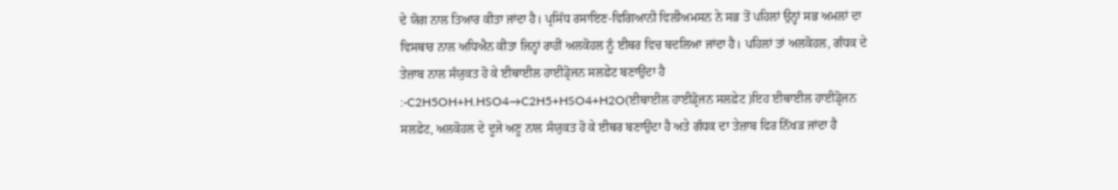ਦੇ ਯੋਗ ਨਾਲ ਤਿਆਰ ਕੀਤਾ ਜਾਂਦਾ ਹੈ। ਪ੍ਰਸਿੱਧ ਰਸਾਇਣ-ਵਿਗਿਆਨੀ ਵਿਲੀਅਮਸਨ ਨੇ ਸਭ ਤੋਂ ਪਹਿਲਾਂ ਉਨ੍ਹਾਂ ਸਭ ਅਮਲਾਂ ਦਾ ਵਿਸਥਾਰ ਨਾਲ ਅਧਿਐਨ ਕੀਤਾ ਜਿਨ੍ਹਾਂ ਰਾਹੀਂ ਅਲਕੋਹਲ ਨੂੰ ਈਥਰ ਵਿਚ ਬਦਲਿਆ ਜਾਂਦਾ ਹੈ। ਪਹਿਲਾਂ ਤਾਂ ਅਲਕੋਹਲ, ਗੰਧਕ ਦੇ ਤੇਜ਼ਾਬ ਨਾਲ ਸੰਯੁਕਤ ਹੋ ਕੇ ਈਥਾਈਲ ਹਾਈਡ੍ਰੋਜਨ ਸਲਫ਼ੇਟ ਬਣਾਉਂਦਾ ਹੈ :-C2H5OH+H.HSO4→C2H5+HSO4+H2O(ਈਥਾਈਲ ਹਾਈਡ੍ਰੋਜਨ ਸਲਫ਼ੇਟ )ਇਹ ਈਥਾਈਲ ਹਾਈਡ੍ਰੋਜਨ ਸਲਫ਼ੇਟ, ਅਲਕੋਹਲ ਦੇ ਦੂਜੇ ਅਣੂ ਨਾਲ ਸੰਯੁਕਤ ਹੋ ਕੇ ਈਥਰ ਬਣਾਉਂਦਾ ਹੈ ਅਤੇ ਗੰਧਕ ਦਾ ਤੇਜ਼ਾਬ ਫਿਰ ਨਿੱਖੜ ਜਾਂਦਾ ਹੈ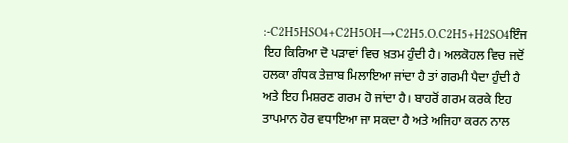:-C2H5HSO4+C2H5OH→C2H5.O.C2H5+H2SO4ਇੰਜ ਇਹ ਕਿਰਿਆ ਦੋ ਪੜਾਵਾਂ ਵਿਚ ਖ਼ਤਮ ਹੁੰਦੀ ਹੈ। ਅਲਕੋਹਲ ਵਿਚ ਜਦੋਂ ਹਲਕਾ ਗੰਧਕ ਤੇਜ਼ਾਬ ਮਿਲਾਇਆ ਜਾਂਦਾ ਹੈ ਤਾਂ ਗਰਮੀ ਪੈਦਾ ਹੁੰਦੀ ਹੈ ਅਤੇ ਇਹ ਮਿਸ਼ਰਣ ਗਰਮ ਹੋ ਜਾਂਦਾ ਹੈ। ਬਾਹਰੋਂ ਗਰਮ ਕਰਕੇ ਇਹ ਤਾਪਮਾਨ ਹੋਰ ਵਧਾਇਆ ਜਾ ਸਕਦਾ ਹੈ ਅਤੇ ਅਜਿਹਾ ਕਰਨ ਨਾਲ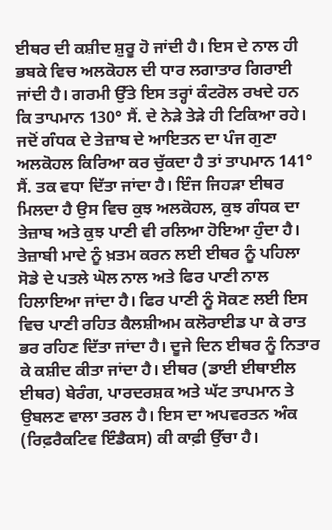ਈਥਰ ਦੀ ਕਸ਼ੀਦ ਸ਼ੁਰੂ ਹੋ ਜਾਂਦੀ ਹੈ। ਇਸ ਦੇ ਨਾਲ ਹੀ ਭਬਕੇ ਵਿਚ ਅਲਕੋਹਲ ਦੀ ਧਾਰ ਲਗਾਤਾਰ ਗਿਰਾਈ ਜਾਂਦੀ ਹੈ। ਗਰਮੀ ਉੱਤੇ ਇਸ ਤਰ੍ਹਾਂ ਕੰਟਰੋਲ ਰਖਦੇ ਹਨ ਕਿ ਤਾਪਮਾਨ 130° ਸੈਂ. ਦੇ ਨੇੜੇ ਤੇੜੇ ਹੀ ਟਿਕਿਆ ਰਹੇ। ਜਦੋਂ ਗੰਧਕ ਦੇ ਤੇਜ਼ਾਬ ਦੇ ਆਇਤਨ ਦਾ ਪੰਜ ਗੁਣਾ ਅਲਕੋਹਲ ਕਿਰਿਆ ਕਰ ਚੁੱਕਦਾ ਹੈ ਤਾਂ ਤਾਪਮਾਨ 141° ਸੈਂ. ਤਕ ਵਧਾ ਦਿੱਤਾ ਜਾਂਦਾ ਹੈ। ਇੰਜ ਜਿਹੜਾ ਈਥਰ ਮਿਲਦਾ ਹੈ ਉਸ ਵਿਚ ਕੁਝ ਅਲਕੋਹਲ, ਕੁਝ ਗੰਧਕ ਦਾ ਤੇਜ਼ਾਬ ਅਤੇ ਕੁਝ ਪਾਣੀ ਵੀ ਰਲਿਆ ਹੋਇਆ ਹੁੰਦਾ ਹੈ। ਤੇਜ਼ਾਬੀ ਮਾਦੇ ਨੂੰ ਖ਼ਤਮ ਕਰਨ ਲਈ ਈਥਰ ਨੂੰ ਪਹਿਲਾ ਸੋਡੇ ਦੇ ਪਤਲੇ ਘੋਲ ਨਾਲ ਅਤੇ ਫਿਰ ਪਾਣੀ ਨਾਲ ਹਿਲਾਇਆ ਜਾਂਦਾ ਹੈ। ਫਿਰ ਪਾਣੀ ਨੂੰ ਸੋਕਣ ਲਈ ਇਸ ਵਿਚ ਪਾਣੀ ਰਹਿਤ ਕੈਲਸ਼ੀਅਮ ਕਲੋਰਾਈਡ ਪਾ ਕੇ ਰਾਤ ਭਰ ਰਹਿਣ ਦਿੱਤਾ ਜਾਂਦਾ ਹੈ। ਦੂਜੇ ਦਿਨ ਈਥਰ ਨੂੰ ਨਿਤਾਰ ਕੇ ਕਸ਼ੀਦ ਕੀਤਾ ਜਾਂਦਾ ਹੈ। ਈਥਰ (ਡਾਈ ਈਥਾਈਲ ਈਥਰ) ਬੇਰੰਗ, ਪਾਰਦਰਸ਼ਕ ਅਤੇ ਘੱਟ ਤਾਪਮਾਨ ਤੇ ਉਬਲਣ ਵਾਲਾ ਤਰਲ ਹੈ। ਇਸ ਦਾ ਅਪਵਰਤਨ ਅੰਕ (ਰਿਫ਼ਰੈਕਟਿਵ ਇੰਡੈਕਸ) ਕੀ ਕਾਫ਼ੀ ਉੱਚਾ ਹੈ।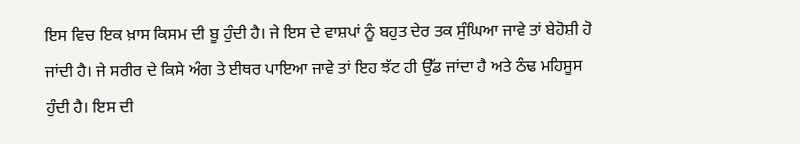ਇਸ ਵਿਚ ਇਕ ਖ਼ਾਸ ਕਿਸਮ ਦੀ ਬੂ ਹੁੰਦੀ ਹੈ। ਜੇ ਇਸ ਦੇ ਵਾਸ਼ਪਾਂ ਨੂੰ ਬਹੁਤ ਦੇਰ ਤਕ ਸੁੰਘਿਆ ਜਾਵੇ ਤਾਂ ਬੇਹੋਸ਼ੀ ਹੋ ਜਾਂਦੀ ਹੈ। ਜੇ ਸਰੀਰ ਦੇ ਕਿਸੇ ਅੰਗ ਤੇ ਈਥਰ ਪਾਇਆ ਜਾਵੇ ਤਾਂ ਇਹ ਝੱਟ ਹੀ ਉੱਡ ਜਾਂਦਾ ਹੈ ਅਤੇ ਠੰਢ ਮਹਿਸੂਸ ਹੁੰਦੀ ਹੈ। ਇਸ ਦੀ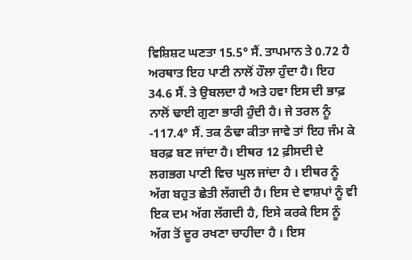ਵਿਸ਼ਿਸ਼ਟ ਘਣਤਾ 15.5° ਸੈਂ. ਤਾਪਮਾਨ ਤੇ 0.72 ਹੈ ਅਰਥਾਤ ਇਹ ਪਾਣੀ ਨਾਲੋਂ ਹੌਲਾ ਹੁੰਦਾ ਹੈ। ਇਹ 34.6 ਸੈਂ. ਤੇ ਉਬਲਦਾ ਹੈ ਅਤੇ ਹਵਾ ਇਸ ਦੀ ਭਾਫ਼ ਨਾਲੋਂ ਢਾਈ ਗੁਣਾ ਭਾਰੀ ਹੁੰਦੀ ਹੈ। ਜੇ ਤਰਲ ਨੂੰ -117.4° ਸੈਂ. ਤਕ ਠੰਢਾ ਕੀਤਾ ਜਾਵੇ ਤਾਂ ਇਹ ਜੰਮ ਕੇ ਬਰਫ਼ ਬਣ ਜਾਂਦਾ ਹੈ। ਈਥਰ 12 ਫ਼ੀਸਦੀ ਦੇ ਲਗਭਗ ਪਾਣੀ ਵਿਚ ਘੁਲ ਜਾਂਦਾ ਹੈ । ਈਥਰ ਨੂੰ ਅੱਗ ਬਹੁਤ ਛੇਤੀ ਲੱਗਦੀ ਹੈ। ਇਸ ਦੇ ਵਾਸ਼ਪਾਂ ਨੂੰ ਵੀ ਇਕ ਦਮ ਅੱਗ ਲੱਗਦੀ ਹੈ, ਇਸੇ ਕਰਕੇ ਇਸ ਨੂੰ ਅੱਗ ਤੋਂ ਦੂਰ ਰਖਣਾ ਚਾਹੀਦਾ ਹੈ । ਇਸ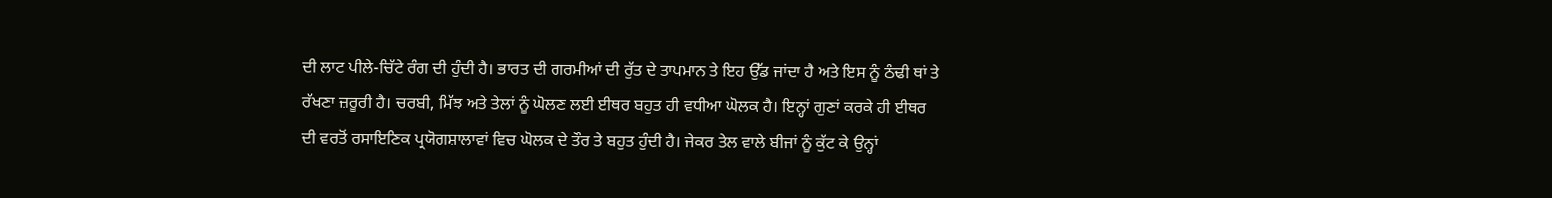ਦੀ ਲਾਟ ਪੀਲੇ-ਚਿੱਟੇ ਰੰਗ ਦੀ ਹੁੰਦੀ ਹੈ। ਭਾਰਤ ਦੀ ਗਰਮੀਆਂ ਦੀ ਰੁੱਤ ਦੇ ਤਾਪਮਾਨ ਤੇ ਇਹ ਉੱਡ ਜਾਂਦਾ ਹੈ ਅਤੇ ਇਸ ਨੂੰ ਠੰਢੀ ਥਾਂ ਤੇ ਰੱਖਣਾ ਜ਼ਰੂਰੀ ਹੈ। ਚਰਬੀ, ਮਿੱਝ ਅਤੇ ਤੇਲਾਂ ਨੂੰ ਘੋਲਣ ਲਈ ਈਥਰ ਬਹੁਤ ਹੀ ਵਧੀਆ ਘੋਲਕ ਹੈ। ਇਨ੍ਹਾਂ ਗੁਣਾਂ ਕਰਕੇ ਹੀ ਈਥਰ ਦੀ ਵਰਤੋਂ ਰਸਾਇਣਿਕ ਪ੍ਰਯੋਗਸ਼ਾਲਾਵਾਂ ਵਿਚ ਘੋਲਕ ਦੇ ਤੌਰ ਤੇ ਬਹੁਤ ਹੁੰਦੀ ਹੈ। ਜੇਕਰ ਤੇਲ ਵਾਲੇ ਬੀਜਾਂ ਨੂੰ ਕੁੱਟ ਕੇ ਉਨ੍ਹਾਂ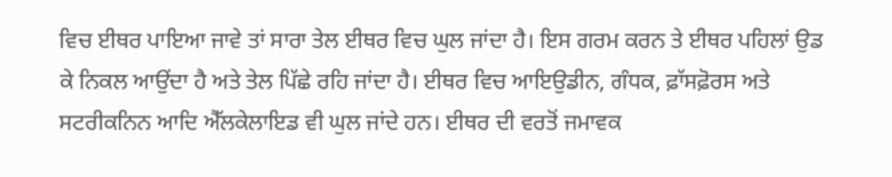ਵਿਚ ਈਥਰ ਪਾਇਆ ਜਾਵੇ ਤਾਂ ਸਾਰਾ ਤੇਲ ਈਥਰ ਵਿਚ ਘੁਲ ਜਾਂਦਾ ਹੈ। ਇਸ ਗਰਮ ਕਰਨ ਤੇ ਈਥਰ ਪਹਿਲਾਂ ਉਡ ਕੇ ਨਿਕਲ ਆਉਂਦਾ ਹੈ ਅਤੇ ਤੇਲ ਪਿੱਛੇ ਰਹਿ ਜਾਂਦਾ ਹੈ। ਈਥਰ ਵਿਚ ਆਇਉਡੀਨ, ਗੰਧਕ, ਫ਼ਾੱਸਫ਼ੋਰਸ ਅਤੇ ਸਟਰੀਕਨਿਨ ਆਦਿ ਐੱਲਕੇਲਾਇਡ ਵੀ ਘੁਲ ਜਾਂਦੇ ਹਨ। ਈਥਰ ਦੀ ਵਰਤੋਂ ਜਮਾਵਕ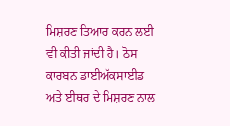ਮਿਸ਼ਰਣ ਤਿਆਰ ਕਰਨ ਲਈ ਵੀ ਕੀਤੀ ਜਾਂਦੀ ਹੈ। ਠੋਸ ਕਾਰਬਨ ਡਾਈਅੱਕਸਾਈਡ ਅਤੇ ਈਥਰ ਦੇ ਮਿਸ਼ਰਣ ਨਾਲ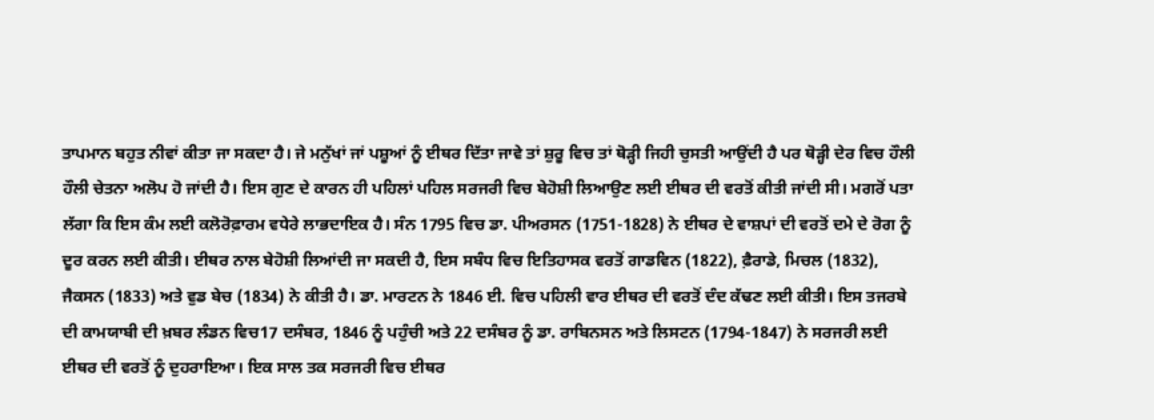ਤਾਪਮਾਨ ਬਹੁਤ ਨੀਵਾਂ ਕੀਤਾ ਜਾ ਸਕਦਾ ਹੈ। ਜੇ ਮਨੁੱਖਾਂ ਜਾਂ ਪਸ਼ੂਆਂ ਨੂੰ ਈਥਰ ਦਿੱਤਾ ਜਾਵੇ ਤਾਂ ਸ਼ੁਰੂ ਵਿਚ ਤਾਂ ਥੋੜ੍ਹੀ ਜਿਹੀ ਚੁਸਤੀ ਆਉਂਦੀ ਹੈ ਪਰ ਥੋੜ੍ਹੀ ਦੇਰ ਵਿਚ ਹੌਲੀ ਹੌਲੀ ਚੇਤਨਾ ਅਲੋਪ ਹੋ ਜਾਂਦੀ ਹੈ। ਇਸ ਗੁਣ ਦੇ ਕਾਰਨ ਹੀ ਪਹਿਲਾਂ ਪਹਿਲ ਸਰਜਰੀ ਵਿਚ ਬੇਹੋਸ਼ੀ ਲਿਆਉਣ ਲਈ ਈਥਰ ਦੀ ਵਰਤੋਂ ਕੀਤੀ ਜਾਂਦੀ ਸੀ। ਮਗਰੋਂ ਪਤਾ ਲੱਗਾ ਕਿ ਇਸ ਕੰਮ ਲਈ ਕਲੋਰੋਫ਼ਾਰਮ ਵਧੇਰੇ ਲਾਭਦਾਇਕ ਹੈ। ਸੰਨ 1795 ਵਿਚ ਡਾ. ਪੀਅਰਸਨ (1751-1828) ਨੇ ਈਥਰ ਦੇ ਵਾਸ਼ਪਾਂ ਦੀ ਵਰਤੋਂ ਦਮੇ ਦੇ ਰੋਗ ਨੂੰ ਦੂਰ ਕਰਨ ਲਈ ਕੀਤੀ। ਈਥਰ ਨਾਲ ਬੇਹੋਸ਼ੀ ਲਿਆਂਦੀ ਜਾ ਸਕਦੀ ਹੈ, ਇਸ ਸਬੰਧ ਵਿਚ ਇਤਿਹਾਸਕ ਵਰਤੋਂ ਗਾਡਵਿਨ (1822), ਫ਼ੈਰਾਡੇ, ਮਿਚਲ (1832), ਜੈਕਸਨ (1833) ਅਤੇ ਵੁਡ ਬੇਚ (1834) ਨੇ ਕੀਤੀ ਹੈ। ਡਾ. ਮਾਰਟਨ ਨੇ 1846 ਈ. ਵਿਚ ਪਹਿਲੀ ਵਾਰ ਈਥਰ ਦੀ ਵਰਤੋਂ ਦੰਦ ਕੱਢਣ ਲਈ ਕੀਤੀ। ਇਸ ਤਜਰਬੇ ਦੀ ਕਾਮਯਾਬੀ ਦੀ ਖ਼ਬਰ ਲੰਡਨ ਵਿਚ17 ਦਸੰਬਰ, 1846 ਨੂੰ ਪਹੁੰਚੀ ਅਤੇ 22 ਦਸੰਬਰ ਨੂੰ ਡਾ. ਰਾਬਿਨਸਨ ਅਤੇ ਲਿਸਟਨ (1794-1847) ਨੇ ਸਰਜਰੀ ਲਈ ਈਥਰ ਦੀ ਵਰਤੋਂ ਨੂੰ ਦੁਹਰਾਇਆ। ਇਕ ਸਾਲ ਤਕ ਸਰਜਰੀ ਵਿਚ ਈਥਰ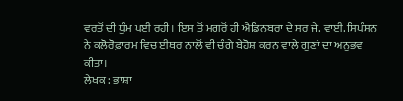ਵਰਤੋਂ ਦੀ ਧੁੰਮ ਪਈ ਰਹੀ। ਇਸ ਤੋਂ ਮਗਰੋਂ ਹੀ ਐਡਿਨਬਰਾ ਦੇ ਸਰ ਜੇ. ਵਾਈ. ਸਿਪੰਸਨ ਨੇ ਕਲੋਰੋਫ਼ਾਰਮ ਵਿਚ ਈਥਰ ਨਾਲੋਂ ਵੀ ਚੰਗੇ ਬੇਹੋਸ਼ ਕਰਨ ਵਾਲੇ ਗੁਣਾਂ ਦਾ ਅਨੁਭਵ ਕੀਤਾ।
ਲੇਖਕ : ਭਾਸ਼ਾ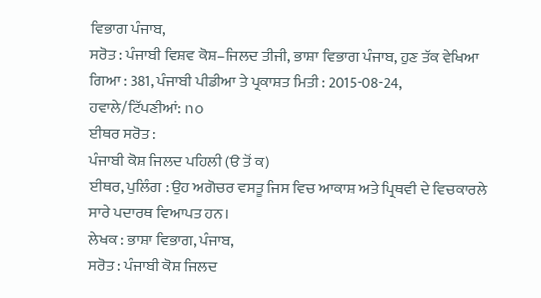ਵਿਭਾਗ ਪੰਜਾਬ,
ਸਰੋਤ : ਪੰਜਾਬੀ ਵਿਸ਼ਵ ਕੋਸ਼–ਜਿਲਦ ਤੀਜੀ, ਭਾਸ਼ਾ ਵਿਭਾਗ ਪੰਜਾਬ, ਹੁਣ ਤੱਕ ਵੇਖਿਆ ਗਿਆ : 381, ਪੰਜਾਬੀ ਪੀਡੀਆ ਤੇ ਪ੍ਰਕਾਸ਼ਤ ਮਿਤੀ : 2015-08-24, ਹਵਾਲੇ/ਟਿੱਪਣੀਆਂ: no
ਈਥਰ ਸਰੋਤ :
ਪੰਜਾਬੀ ਕੋਸ਼ ਜਿਲਦ ਪਹਿਲੀ (ੳ ਤੋਂ ਕ)
ਈਥਰ, ਪੁਲਿੰਗ : ਉਹ ਅਗੋਚਰ ਵਸਤੂ ਜਿਸ ਵਿਚ ਆਕਾਸ਼ ਅਤੇ ਪ੍ਰਿਥਵੀ ਦੇ ਵਿਚਕਾਰਲੇ ਸਾਰੇ ਪਦਾਰਥ ਵਿਆਪਤ ਹਨ।
ਲੇਖਕ : ਭਾਸ਼ਾ ਵਿਭਾਗ, ਪੰਜਾਬ,
ਸਰੋਤ : ਪੰਜਾਬੀ ਕੋਸ਼ ਜਿਲਦ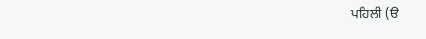ਪਹਿਲੀ (ੳ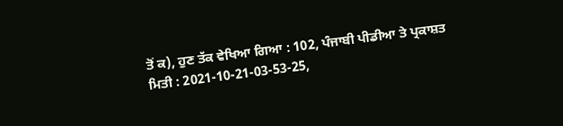ਤੋਂ ਕ), ਹੁਣ ਤੱਕ ਵੇਖਿਆ ਗਿਆ : 102, ਪੰਜਾਬੀ ਪੀਡੀਆ ਤੇ ਪ੍ਰਕਾਸ਼ਤ ਮਿਤੀ : 2021-10-21-03-53-25,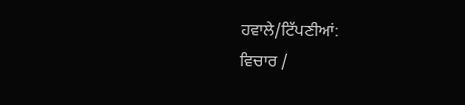ਹਵਾਲੇ/ਟਿੱਪਣੀਆਂ:
ਵਿਚਾਰ /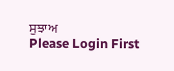ਸੁਝਾਅ
Please Login First